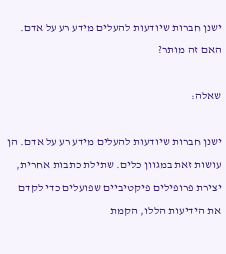ישנן חברות שיודעות להעלים מידע רע על אדם. האם זה מותר?

שאלה:

ישנן חברות שיודעות להעלים מידע רע על אדם. הן עושות זאת במגוון כלים. שתילת כתבות אחרית, יצירת פרופילים פיקטיביים שפועלים כדי לקדם את הידיעות הללו, הקמת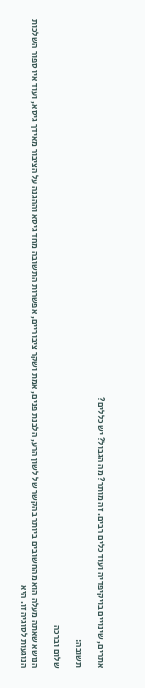אתרים, שינויים בויקיפדיה ועוד כלים רבים. זה מותר? מה הגבול? יש כללים?

תשובה:

שלום וברכה

הנושא שאתה מעלה הוא מהחשובים ביותר בהקשר של לשון הרע, הלבנת פנים, אמת ושקר ציבוריים, אפשרות התשובה מחד גיסא וההגנה על הציבור מאידך גיסא, ועוד איו ספור השלכות הנוגעות לסוגיה זו. היא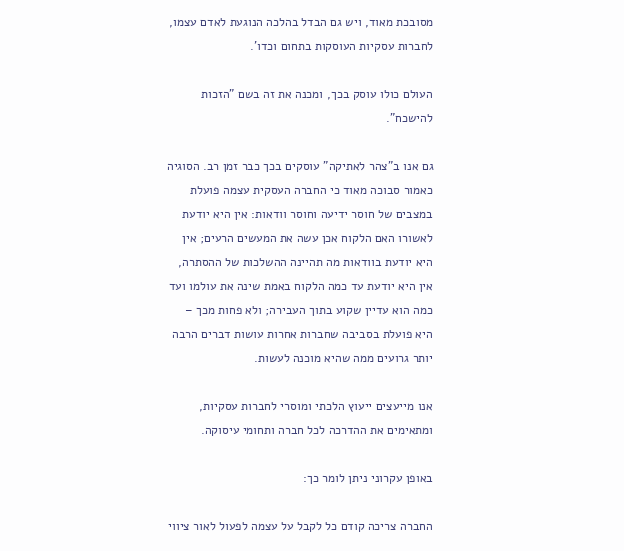מסובכת מאוד, ויש גם הבדל בהלכה הנוגעת לאדם עצמו, לחברות עסקיות העוסקות בתחום וכדו'.

העולם כולו עוסק בכך, ומכנה את זה בשם "הזכות להישכח".

גם אנו ב"צהר לאתיקה" עוסקים בכך כבר זמן רב. הסוגיה כאמור סבוכה מאוד כי החברה העסקית עצמה פועלת במצבים של חוסר ידיעה וחוסר וודאות: אין היא יודעת לאשורו האם הלקוח אכן עשה את המעשים הרעים; אין היא יודעת בוודאות מה תהיינה ההשלכות של ההסתרה, אין היא יודעת עד כמה הלקוח באמת שינה את עולמו ועד כמה הוא עדיין שקוע בתוך העבירה; ולא פחות מכך – היא פועלת בסביבה שחברות אחרות עושות דברים הרבה יותר גרועים ממה שהיא מוכנה לעשות.

אנו מייעצים ייעוץ הלכתי ומוסרי לחברות עסקיות, ומתאימים את ההדרכה לכל חברה ותחומי עיסוקה.

באופן עקרוני ניתן לומר כך:

החברה צריכה קודם כל לקבל על עצמה לפעול לאור ציווי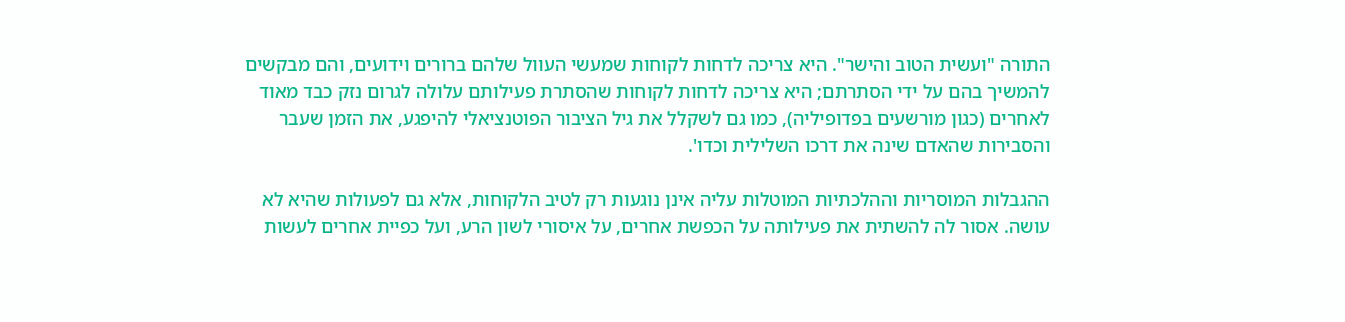התורה "ועשית הטוב והישר". היא צריכה לדחות לקוחות שמעשי העוול שלהם ברורים וידועים, והם מבקשים להמשיך בהם על ידי הסתרתם; היא צריכה לדחות לקוחות שהסתרת פעילותם עלולה לגרום נזק כבד מאוד לאחרים (כגון מורשעים בפדופיליה), כמו גם לשקלל את גיל הציבור הפוטנציאלי להיפגע, את הזמן שעבר והסבירות שהאדם שינה את דרכו השלילית וכדו'.

ההגבלות המוסריות וההלכתיות המוטלות עליה אינן נוגעות רק לטיב הלקוחות, אלא גם לפעולות שהיא לא עושה. אסור לה להשתית את פעילותה על הכפשת אחרים, על איסורי לשון הרע, ועל כפיית אחרים לעשות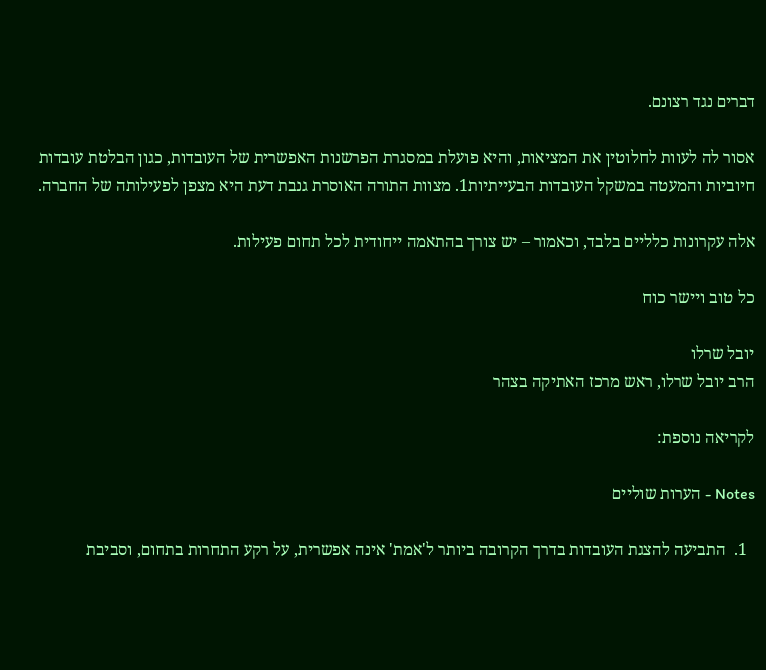דברים נגד רצונם.

אסור לה לעוות לחלוטין את המציאות, והיא פועלת במסגרת הפרשנות האפשרית של העובדות, כגון הבלטת עובדות חיוביות והמעטה במשקל העובדות הבעייתיות1. מצוות התורה האוסרת גנבת דעת היא מצפן לפעילותה של החברה.

אלה עקרונות כלליים בלבד, וכאמור – יש צורך בהתאמה ייחודית לכל תחום פעילות.

כל טוב ויישר כוח

יובל שרלו
הרב יובל שרלו, ראש מרכז האתיקה בצהר

לקריאה נוספת:

Notes - הערות שוליים

  1.  התביעה להצגת העובדות בדרך הקרובה ביותר ל'אמת' אינה אפשרית, על רקע התחרות בתחום, וסביבת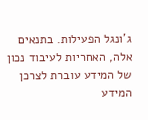ג'ונגל הפעילות. בתנאים אלה, האחריות לעיבוד נכון של המידע עוברת לצרכן המידע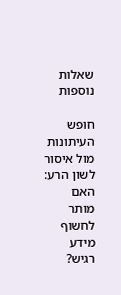שאלות נוספות

חופש העיתונות מול איסור לשון הרע: האם מותר לחשוף מידע רגיש?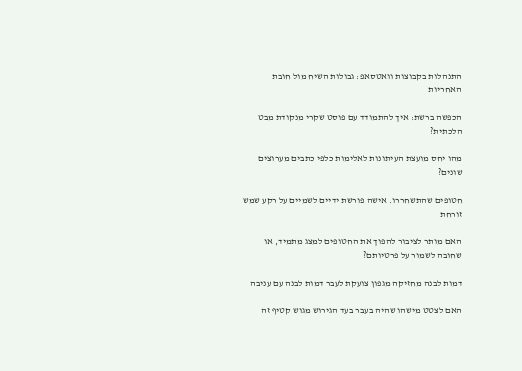התנהלות בקבוצות וואטסאפ: גבולות השיח מול חובת האחריות

הכפשה ברשת: איך להתמודד עם פוסט שקרי מנקודת מבט הלכתית?

מהו יחס מועצת העיתונות לאלימות כלפי כתבים מערוצים שונים?

חטופים שהתשחררו. אישה פורשת ידיים לשמיים על רקע שמש זורחת

האם מותר לציבור להפוך את החטופים למצג מתמיד, או שחובה לשמור על פרטיותם?

דמות לבנה מחזיקה מגפון צועקת לעבר דמות לבנה עם עניבה

האם לצטט מישהו שהיה בעבר בעד הגירוש מגוש קטיף זה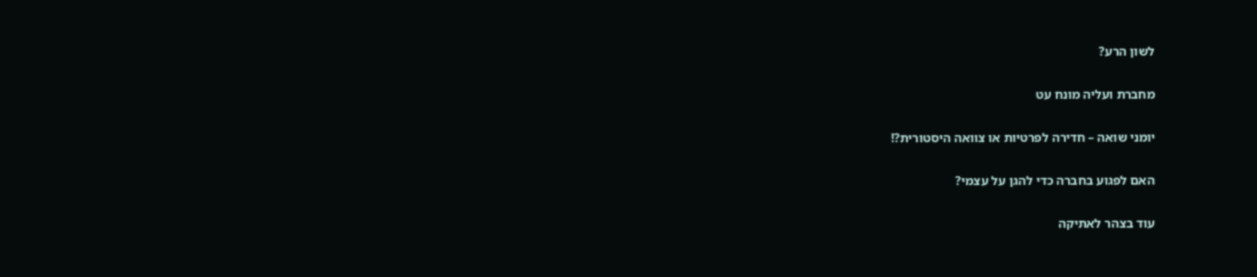לשון הרע?

מחברת ועליה מונח עט

יומני שואה – חדירה לפרטיות או צוואה היסטורית?!

האם לפגוע בחברה כדי להגן על עצמי?

עוד בצהר לאתיקה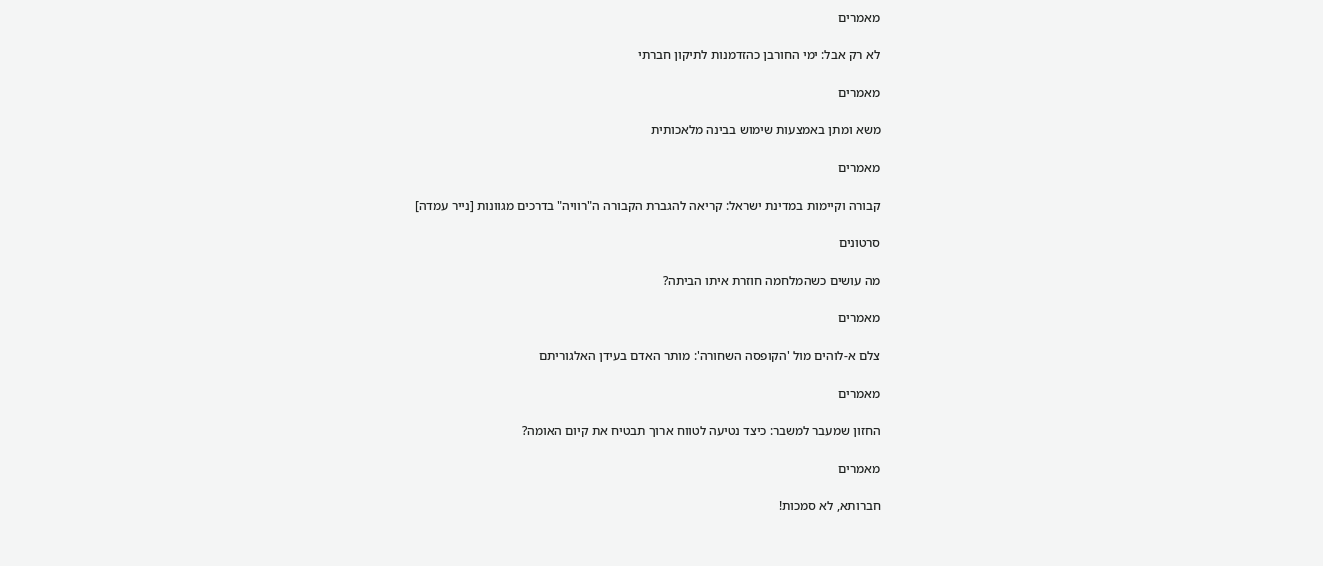מאמרים

לא רק אבל: ימי החורבן כהזדמנות לתיקון חברתי

מאמרים

משא ומתן באמצעות שימוש בבינה מלאכותית

מאמרים

קבורה וקיימות במדינת ישראל: קריאה להגברת הקבורה ה"רוויה" בדרכים מגוונות [נייר עמדה]

סרטונים

מה עושים כשהמלחמה חוזרת איתו הביתה?

מאמרים

צלם א-לוהים מול 'הקופסה השחורה': מותר האדם בעידן האלגוריתם

מאמרים

החזון שמעבר למשבר: כיצד נטיעה לטווח ארוך תבטיח את קיום האומה?

מאמרים

חברותא, לא סמכות!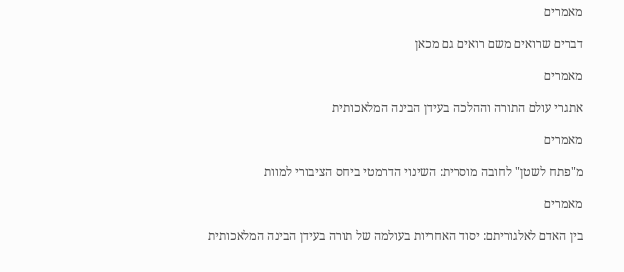מאמרים

דברים שרואים משם רואים גם מכאן

מאמרים

אתגרי עולם התורה וההלכה בעידן הבינה המלאכותית

מאמרים

מ"פתח לשטן" לחובה מוסרית: השינוי הדרמטי ביחס הציבורי למוות

מאמרים

בין האדם לאלגוריתם: יסוד האחריות בעולמה של תורה בעידן הבינה המלאכותית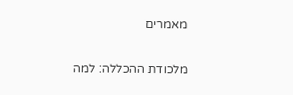מאמרים

מלכודת ההכללה: למה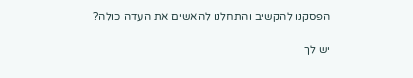הפסקנו להקשיב והתחלנו להאשים את העדה כולה?

יש לך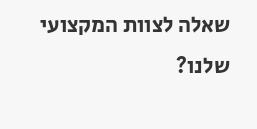שאלה לצוות המקצועי שלנו?